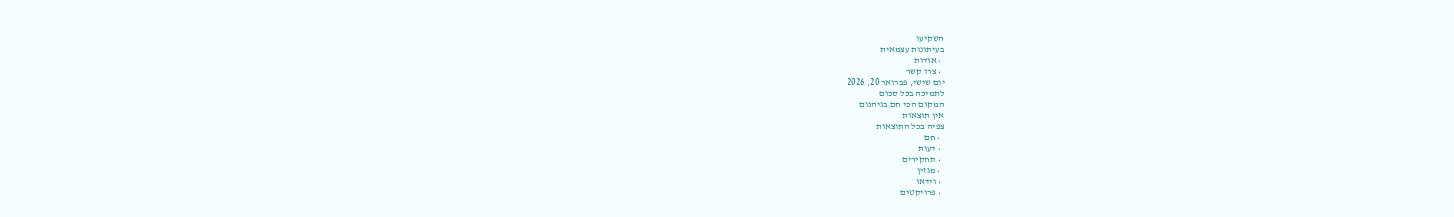השקיעו
בעיתונות עצמאית
  • אודות
  • צרו קשר
יום שישי, פברואר 20, 2026
לתמיכה בכל סכום
המקום הכי חם בגיהנום
אין תוצאות
צפיה בכל התוצאות
  • חם
  • דעות
  • תחקירים
  • מגזין
  • וידאו
  • פרויקטים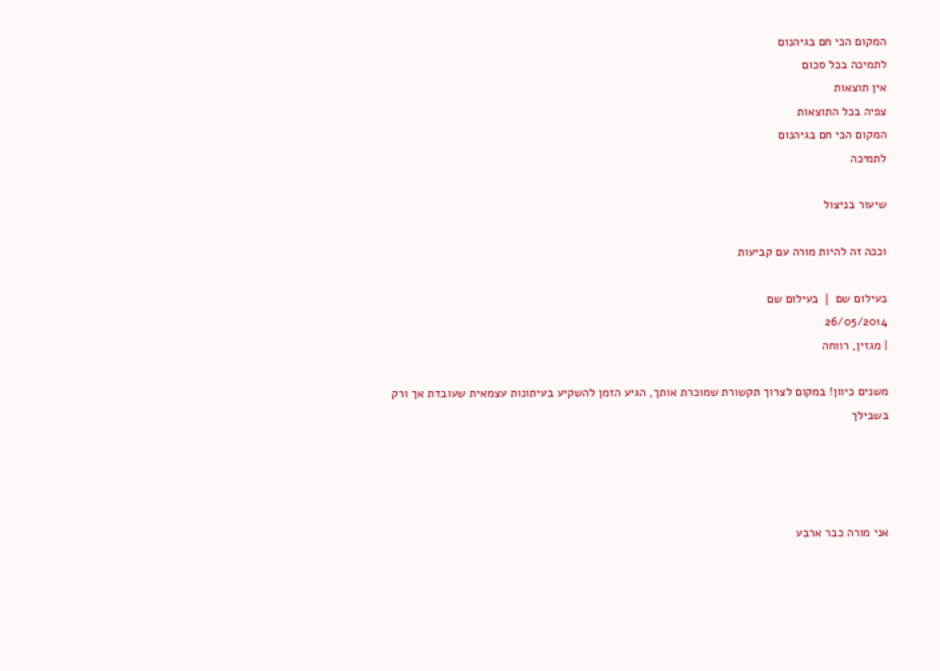המקום הכי חם בגיהנום
לתמיכה בכל סכום
אין תוצאות
צפיה בכל התוצאות
המקום הכי חם בגיהנום
לתמיכה

שיעור בניצול

וככה זה להיות מורה עם קביעות

בעילום שם ❘ בעילום שם
26/05/2014
| מגזין, רווחה

משנים כיוון! במקום לצרוך תקשורת שמוכרת אותך, הגיע הזמן להשקיע בעיתונות עצמאית שעובדת אך ורק בשבילך




אני מורה כבר ארבע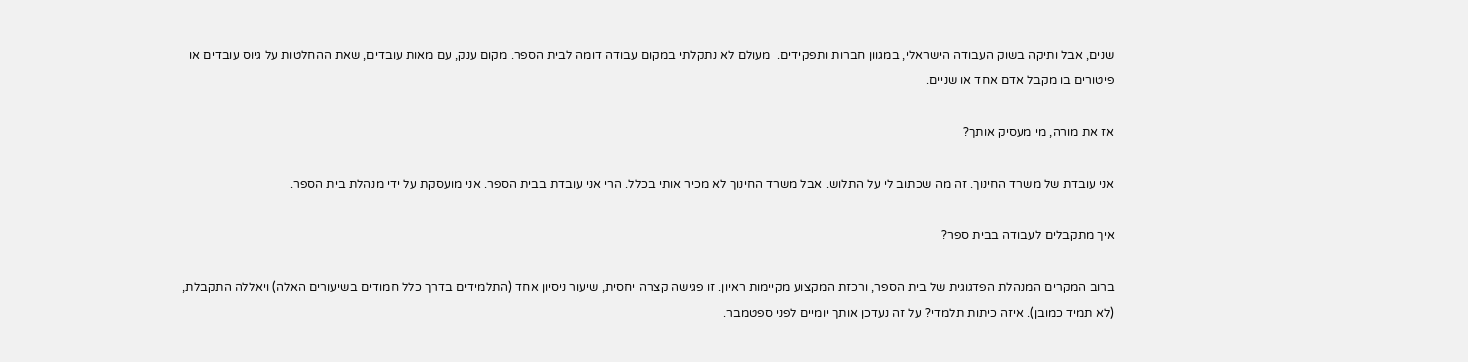שנים, אבל ותיקה בשוק העבודה הישראלי, במגוון חברות ותפקידים.  מעולם לא נתקלתי במקום עבודה דומה לבית הספר. מקום ענק, עם מאות עובדים, שאת ההחלטות על גיוס עובדים או פיטורים בו מקבל אדם אחד או שניים.

אז את מורה, מי מעסיק אותך?

אני עובדת של משרד החינוך. זה מה שכתוב לי על התלוש. אבל משרד החינוך לא מכיר אותי בכלל. הרי אני עובדת בבית הספר. אני מועסקת על ידי מנהלת בית הספר.

איך מתקבלים לעבודה בבית ספר?

ברוב המקרים המנהלת הפדגוגית של בית הספר, ורכזת המקצוע מקיימות ראיון. זו פגישה קצרה יחסית, שיעור ניסיון אחד (התלמידים בדרך כלל חמודים בשיעורים האלה) ויאללה התקבלת, (לא תמיד כמובן). איזה כיתות תלמדי? על זה נעדכן אותך יומיים לפני ספטמבר.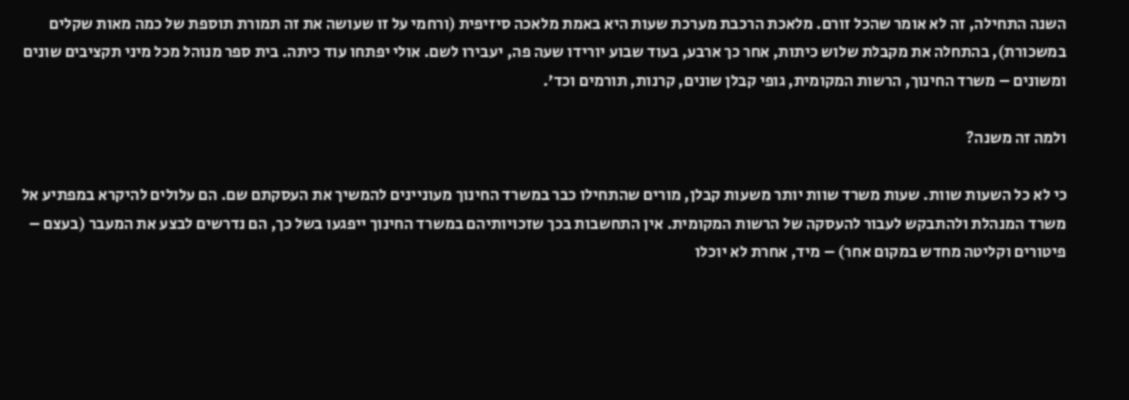השנה התחילה, זה לא אומר שהכל זורם. מלאכת הרכבת מערכת שעות היא באמת מלאכה סיזיפית (ורחמי על זו שעושה את זה תמורת תוספת של כמה מאות שקלים במשכורת), בהתחלה את מקבלת שלוש כיתות, אחר כך ארבע, בעוד שבוע יורידו שעה פה, יעבירו לשם. אולי יפתחו עוד כיתה. בית ספר מנוהל מכל מיני תקציבים שונים ומשונים – משרד החינוך, הרשות המקומית, גופי קבלן שונים, קרנות, תורמים וכד'.

ולמה זה משנה?

כי לא כל השעות שוות. שעות משרד שוות יותר משעות קבלן, מורים שהתחילו כבר במשרד החינוך מעוניינים להמשיך את העסקתם שם. הם עלולים להיקרא במפתיע אל משרד המנהלת ולהתבקש לעבור להעסקה של הרשות המקומית. אין התחשבות בכך שזכויותיהם במשרד החינוך ייפגעו בשל כך, הם נדרשים לבצע את המעבר (בעצם – פיטורים וקליטה מחדש במקום אחר) – מיד, אחרת לא יוכלו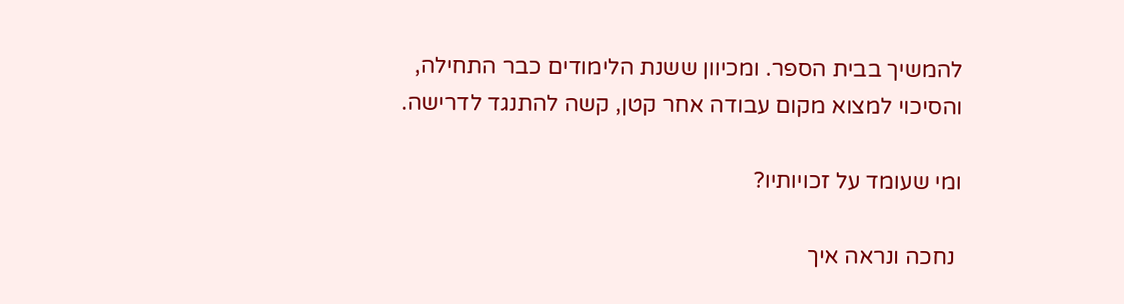להמשיך בבית הספר. ומכיוון ששנת הלימודים כבר התחילה, והסיכוי למצוא מקום עבודה אחר קטן, קשה להתנגד לדרישה.

ומי שעומד על זכויותיו?

 נחכה ונראה איך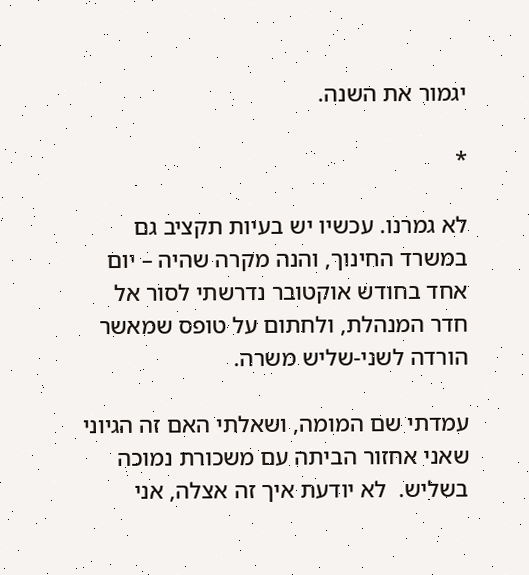יגמור את השנה.

*

לא גמרנו. עכשיו יש בעיות תקציב גם במשרד החינוך, והנה מקרה שהיה – יום אחד בחודש אוקטובר נדרשתי לסור אל חדר המנהלת, ולחתום על טופס שמאשר הורדה לשני-שליש משרה.

עמדתי שם המומה, ושאלתי האם זה הגיוני שאני אחזור הביתה עם משכורת נמוכה בשליש.  לא יודעת איך זה אצלה, אני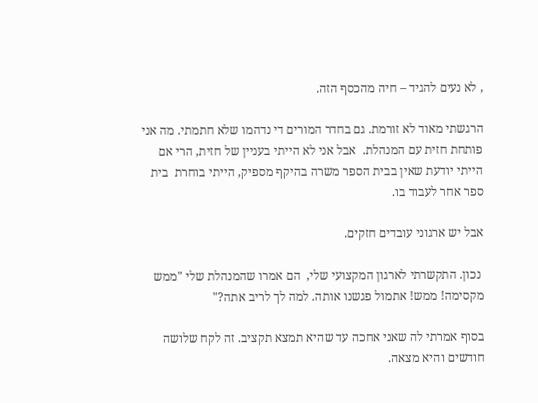, לא נעים להגיד – חיה מהכסף הזה.

הרגשתי מאוד לא זורמת. גם בחדר המורים די נדהמו שלא חתמתי. מה אני פותחת חזית עם המנהלת.  אבל אני לא הייתי בעניין של חזית, הרי אם הייתי יודעת שאין בבית הספר משרה בהיקף מספיק, הייתי בוחרת  בית ספר אחר לעבוד בו.

אבל יש ארגוני עובדים חזקים.

 נכון. התקשרתי לארגון המקצועי שלי,  הם אמרו שהמנהלת שלי "ממש מקסימה! ממש! אתמול פגשנו אותה. למה לך לריב אתה?"

בסוף אמרתי לה שאני אחכה עד שהיא תמצא תקציב. זה לקח שלושה חודשים והיא מצאה.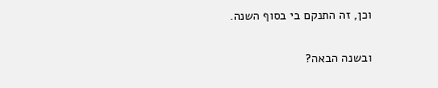וכן, זה התנקם בי בסוף השנה.

ובשנה הבאה?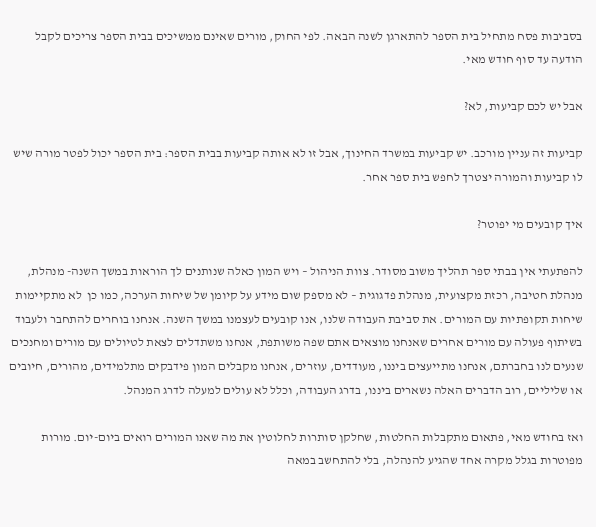בסביבות פסח מתחיל בית הספר להתארגן לשנה הבאה. לפי החוק, מורים שאינם ממשיכים בבית הספר צריכים לקבל הודעה עד סוף חודש מאי.

אבל יש לכם קביעות, לא?

קביעות זה עניין מורכב. יש קביעות במשרד החינוך, אבל זו לא אותה קביעות בבית הספר: בית הספר יכול לפטר מורה שיש לו קביעות והמורה יצטרך לחפש בית ספר אחר.

איך קובעים מי יפוטר?

להפתעתי אין בבתי ספר תהליך משוב מסודר. צוות הניהול – ויש המון כאלה שנותנים לך הוראות במשך השנה- מנהלת, מנהלת חטיבה, רכזת מקצועית, מנהלת פדגוגית – לא מספק שום מידע על קיומן של שיחות הערכה, כמו כן  לא מתקיימות שיחות תקופתיות עם המורים. את סביבת העבודה שלנו, אנו קובעים לעצמנו במשך השנה. אנחנו בוחרים להתחבר ולעבוד בשיתוף פעולה עם מורים אחרים שאנחנו מוצאים אתם שפה משותפת, אנחנו משתדלים לצאת לטיולים עם מורים ומחנכים שנעים לנו בחברתם, אנחנו מתייעצים ביננו, מעודדים, עוזרים, אנחנו מקבלים המון פידבקים מתלמידים, מהורים, חיובים או שליליים, רוב הדברים האלה נשארים ביננו, בדרג העבודה, וכלל לא עולים למעלה לדרג המנהל.

ואז בחודש מאי, פתאום מתקבלות החלטות, שחלקן סותרות לחלוטין את מה שאנו המורים רואים ביום-יום. מורות מפוטרות בגלל מקרה אחד שהגיע להנהלה, בלי להתחשב במאה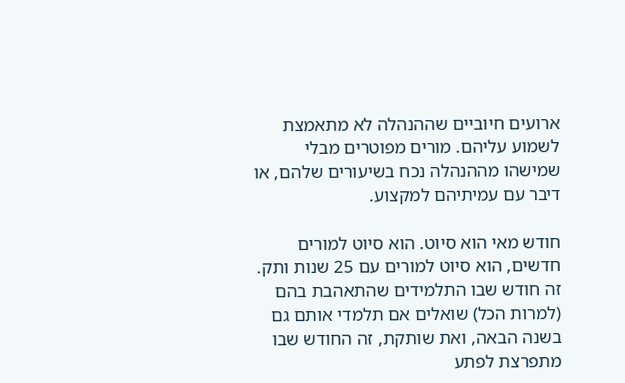ארועים חיוביים שההנהלה לא מתאמצת לשמוע עליהם. מורים מפוטרים מבלי שמישהו מההנהלה נכח בשיעורים שלהם, או דיבר עם עמיתיהם למקצוע.

חודש מאי הוא סיוט. הוא סיוט למורים חדשים, הוא סיוט למורים עם 25 שנות ותק. זה חודש שבו התלמידים שהתאהבת בהם (למרות הכל) שואלים אם תלמדי אותם גם בשנה הבאה, ואת שותקת, זה החודש שבו מתפרצת לפתע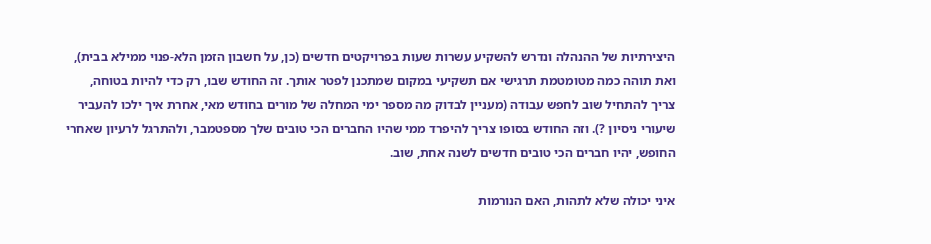היצירתיות של ההנהלה ונדרש להשקיע עשרות שעות בפרויקטים חדשים (כן, על חשבון הזמן הלא-פנוי ממילא בבית), ואת תוהה כמה מטומטמת תרגישי אם תשקיעי במקום שמתכנן לפטר אותך. זה החודש שבו, רק כדי להיות בטוחה, צריך להתחיל שוב לחפש עבודה (מעניין לבדוק מה מספר ימי המחלה של מורים בחודש מאי, אחרת איך ילכו להעביר שיעורי ניסיון ?). וזה החודש בסופו צריך להיפרד ממי שהיו החברים הכי טובים שלך מספטמבר, ולהתרגל לרעיון שאחרי החופש, יהיו חברים הכי טובים חדשים לשנה אחת, שוב.

איני יכולה שלא לתהות, האם הנורמות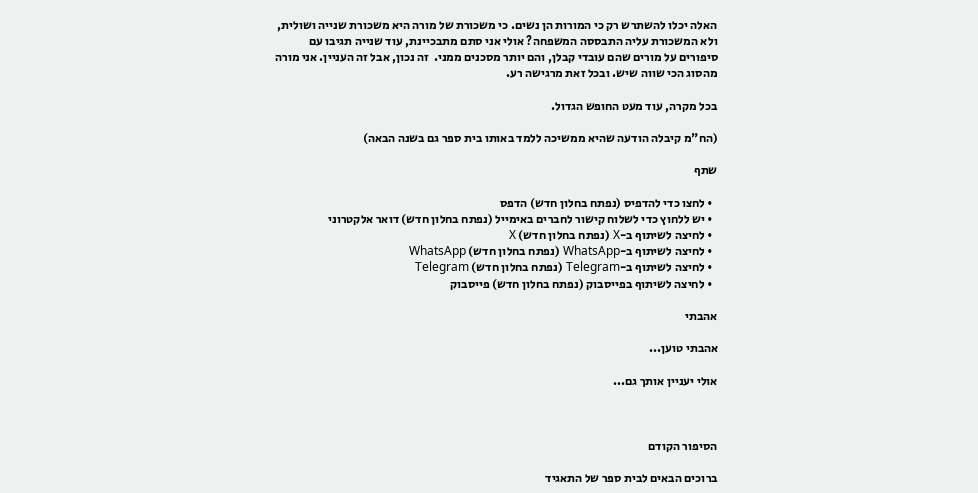האלה יכלו להשתרש רק כי המורות הן נשים. כי משכורת של מורה היא משכורת שנייה ושולית, ולא המשכורת עליה התבססה המשפחה? אולי אני סתם מתבכיינת, עוד שנייה תגיבו עם סיפורים על מורים שהם עובדי קבלן, והם יותר מסכנים ממני.  זה נכון, אבל זה העניין. אני מורה מהסוג הכי שווה שיש. ובכל זאת מרגישה רע.

בכל מקרה, עוד מעט החופש הגדול.

(הח"מ קיבלה הודעה שהיא ממשיכה ללמד באותו בית ספר גם בשנה הבאה)

שתף

  • לחצו כדי להדפיס (נפתח בחלון חדש) הדפס
  • יש ללחוץ כדי לשלוח קישור לחברים באימייל (נפתח בחלון חדש) דואר אלקטרוני
  • לחיצה לשיתוף ב-X (נפתח בחלון חדש) X
  • לחיצה לשיתוף ב-WhatsApp (נפתח בחלון חדש) WhatsApp
  • לחיצה לשיתוף ב-Telegram (נפתח בחלון חדש) Telegram
  • לחיצה לשיתוף בפייסבוק (נפתח בחלון חדש) פייסבוק

אהבתי

אהבתי טוען...

אולי יעניין אותך גם...



הסיפור הקודם

ברוכים הבאים לבית ספר של התאגיד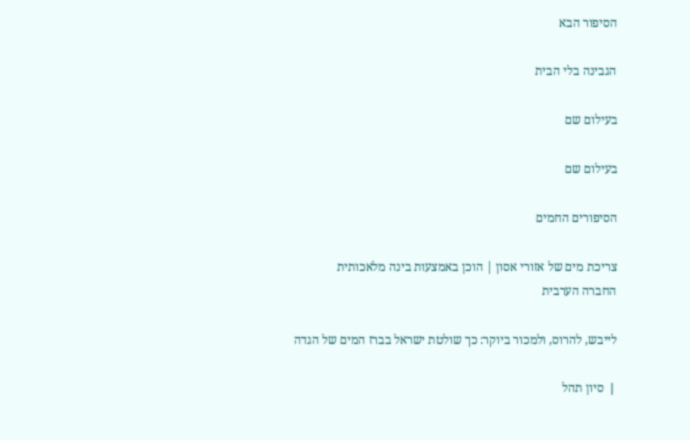הסיפור הבא

הגבינה בלי הבית

בעילום שם

בעילום שם

הסיפורים החמים

צריכת מים של אזורי אסון | הוכן באמצעות בינה מלאכותית
החברה הערבית

לייבש, להרוס, ולמכור ביוקר: כך שולטת ישראל בברז המים של הגדה

❘ סיון תהל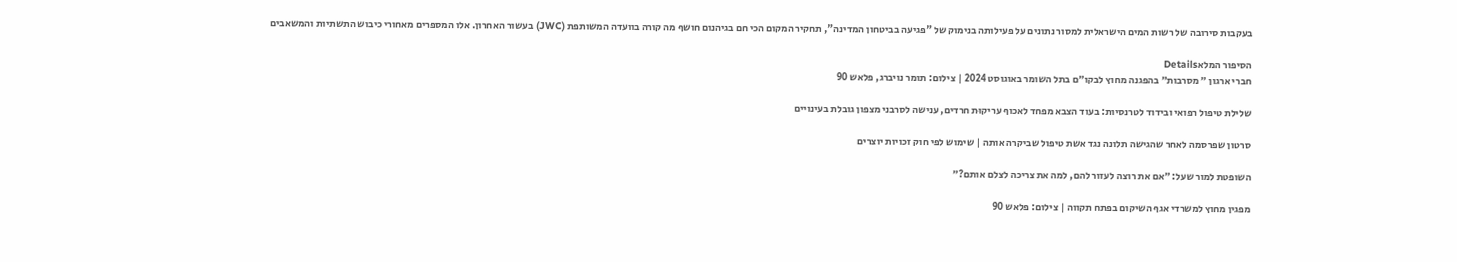בעקבות סירובה של רשות המים הישראלית למסור נתונים על פעילותה בנימוק של "פגיעה בביטחון המדינה", תחקיר המקום הכי חם בגיהנום חושף מה קורה בוועדה המשותפת (JWC) בעשור האחרון. אלו המספרים מאחורי כיבוש התשתיות והמשאבים

הסיפור המלאDetails
חברי ארגון ״ מסרבות״ בהפגנה מחוץ לבקו״ם בתל השומר באוגוסט 2024 | צילום: תומר נויברג, פלאש 90

שלילת טיפול רפואי ובידוד לטרנסיות: בעוד הצבא מפחד לאכוף עריקוּת חרדים, ענישה לסרבני מצפון גובלת בעינויים

סרטון שפרסמה לאחר שהגישה תלונה נגד אשת טיפול שביקרה אותה | שימוש לפי חוק זכויות יוצרים

השופטת למור שעל: ״אם את רוצה לעזור להם, למה את צריכה לצלם אותם?״

מפגין מחוץ למשרדי אגף השיקום בפתח תקווה | צילום: פלאש 90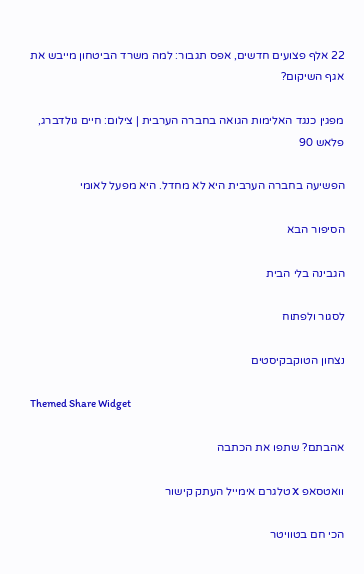22 אלף פצועים חדשים, אפס תגבור: למה משרד הביטחון מייבש את אגף השיקום?

מפגין כנגד האלימות הגואה בחברה הערבית | צילום: חיים גולדברג, פלאש 90

הפשיעה בחברה הערבית היא לא מחדל. היא מפעל לאומי

הסיפור הבא

הגבינה בלי הבית

לסגור ולפתוח

נצחון הטוקבקיסטים

Themed Share Widget

אהבתם? שתפו את הכתבה

וואטסאפ X טלגרם אימייל העתק קישור

הכי חם בטוויטר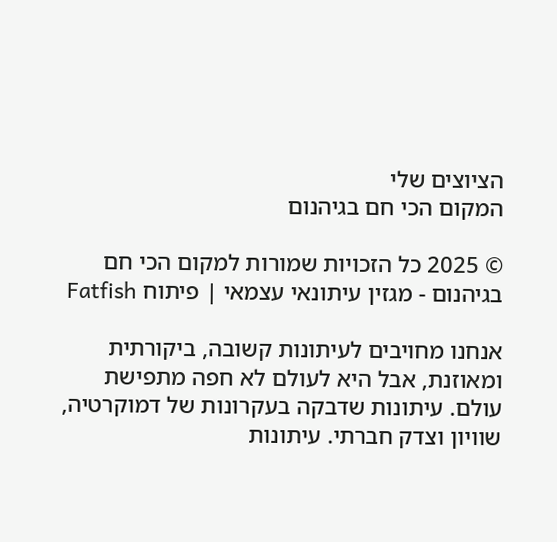הציוצים שלי
המקום הכי חם בגיהנום

© 2025 כל הזכויות שמורות למקום הכי חם בגיהנום - מגזין עיתונאי עצמאי | פיתוח Fatfish

אנחנו מחויבים לעיתונות קשובה, ביקורתית ומאוזנת, אבל היא לעולם לא חפה מתפישת עולם. עיתונות שדבקה בעקרונות של דמוקרטיה, שוויון וצדק חברתי. עיתונות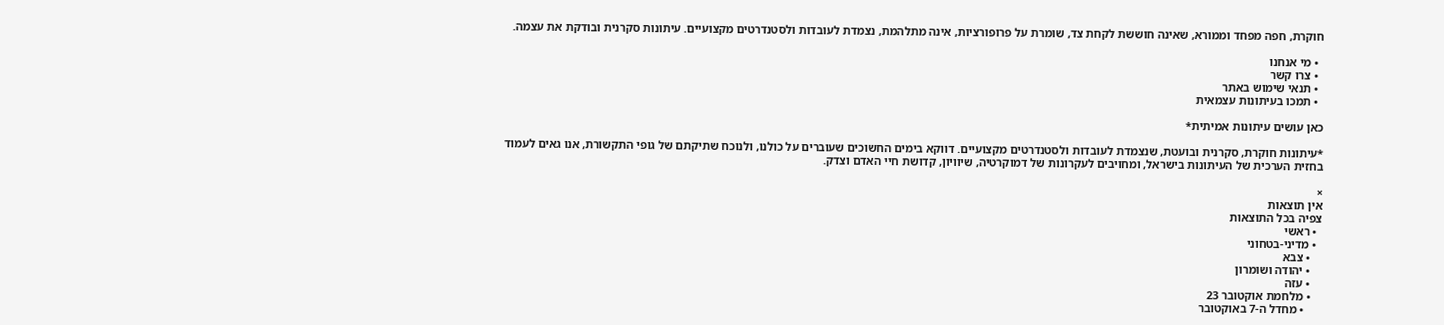חוקרת, חפה מפחד וממורא, שאינה חוששת לקחת צד, שומרת על פרופורציות, אינה מתלהמת, נצמדת לעובדות ולסטנדרטים מקצועיים. עיתונות סקרנית ובודקת את עצמה.

  • מי אנחנו
  • צרו קשר
  • תנאי שימוש באתר
  • תמכו בעיתונות עצמאית

כאן עושים עיתונות אמיתית*

*עיתונות חוקרת, סקרנית ובועטת, שנצמדת לעובדות ולסטנדרטים מקצועיים. דווקא בימים החשוכים שעוברים על כולנו, ולנוכח שתיקתם של גופי התקשורת, אנו גאים לעמוד בחזית הערכית של העיתונות בישראל, ומחויבים לעקרונות של דמוקרטיה, שיוויון, קדושת חיי האדם וצדק.

×
אין תוצאות
צפיה בכל התוצאות
  • ראשי
  • מדיני-בטחוני
    • צבא
    • יהודה ושומרון
    • עזה
    • מלחמת אוקטובר 23
      • מחדל ה-7 באוקטובר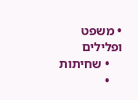• משפט ופלילים
    • שחיתות
    •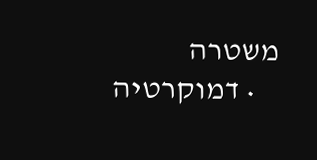משטרה
    • דמוקרטיה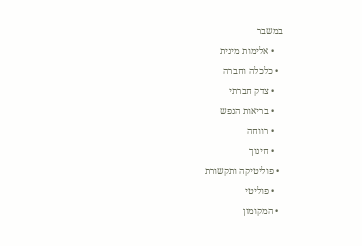במשבר
    • אלימות מינית
  • כלכלה וחברה
    • צדק חברתי
    • בריאות הנפש
    • רווחה
    • חינוך
  • פוליטיקה ותקשורת
    • פוליטי
  • המקומון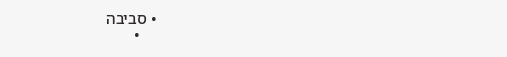• סביבה
    •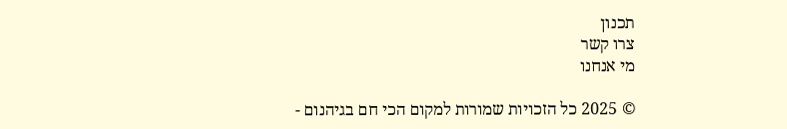תכנון
צרו קשר
מי אנחנו

© 2025 כל הזכויות שמורות למקום הכי חם בגיהנום -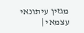מגזין עיתונאי עצמאי |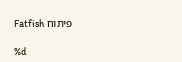פיתוח Fatfish

%d